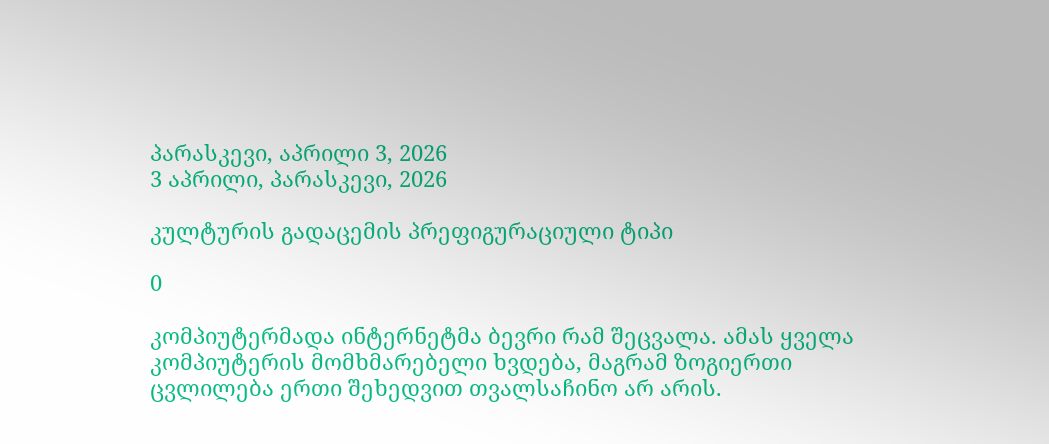პარასკევი, აპრილი 3, 2026
3 აპრილი, პარასკევი, 2026

კულტურის გადაცემის პრეფიგურაციული ტიპი

0

კომპიუტერმადა ინტერნეტმა ბევრი რამ შეცვალა. ამას ყველა კომპიუტერის მომხმარებელი ხვდება, მაგრამ ზოგიერთი ცვლილება ერთი შეხედვით თვალსაჩინო არ არის.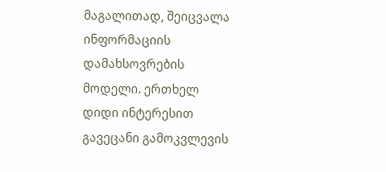მაგალითად, შეიცვალა ინფორმაციის დამახსოვრების მოდელი. ერთხელ დიდი ინტერესით გავეცანი გამოკვლევის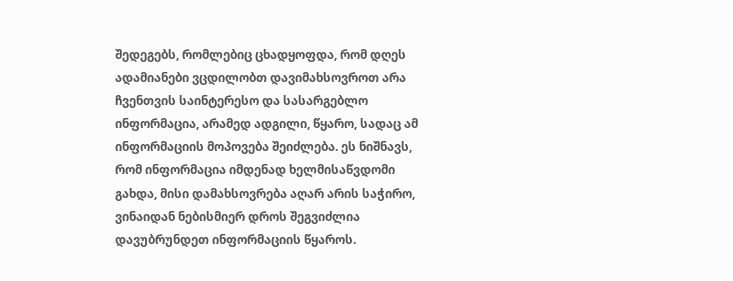შედეგებს, რომლებიც ცხადყოფდა, რომ დღეს ადამიანები ვცდილობთ დავიმახსოვროთ არა ჩვენთვის საინტერესო და სასარგებლო ინფორმაცია, არამედ ადგილი, წყარო, სადაც ამ ინფორმაციის მოპოვება შეიძლება. ეს ნიშნავს, რომ ინფორმაცია იმდენად ხელმისაწვდომი გახდა, მისი დამახსოვრება აღარ არის საჭირო, ვინაიდან ნებისმიერ დროს შეგვიძლია დავუბრუნდეთ ინფორმაციის წყაროს.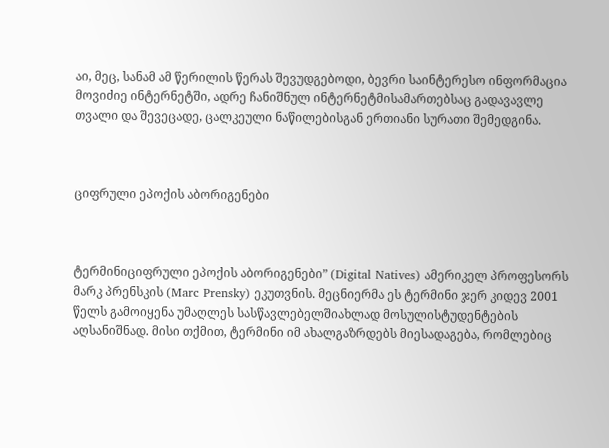აი, მეც, სანამ ამ წერილის წერას შევუდგებოდი, ბევრი საინტერესო ინფორმაცია მოვიძიე ინტერნეტში, ადრე ჩანიშნულ ინტერნეტმისამართებსაც გადავავლე თვალი და შევეცადე, ცალკეული ნაწილებისგან ერთიანი სურათი შემედგინა.



ციფრული ეპოქის აბორიგენები



ტერმინიციფრული ეპოქის აბორიგენები” (Digital Natives) ამერიკელ პროფესორს მარკ პრენსკის (Marc Prensky) ეკუთვნის. მეცნიერმა ეს ტერმინი ჯერ კიდევ 2001 წელს გამოიყენა უმაღლეს სასწავლებელშიახლად მოსულისტუდენტების აღსანიშნად. მისი თქმით, ტერმინი იმ ახალგაზრდებს მიესადაგება, რომლებიც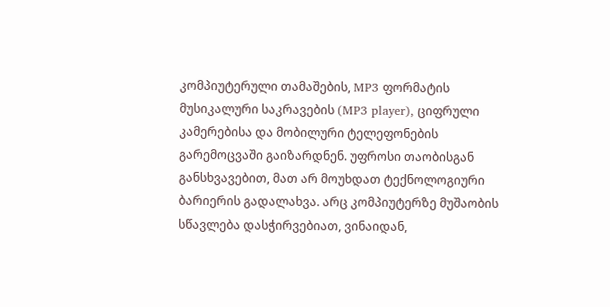კომპიუტერული თამაშების, MP3 ფორმატის მუსიკალური საკრავების (MP3 player), ციფრული კამერებისა და მობილური ტელეფონების გარემოცვაში გაიზარდნენ. უფროსი თაობისგან განსხვავებით, მათ არ მოუხდათ ტექნოლოგიური ბარიერის გადალახვა. არც კომპიუტერზე მუშაობის სწავლება დასჭირვებიათ, ვინაიდან,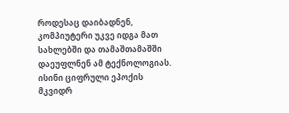როდესაც დაიბადნენ, კომპიუტერი უკვე იდგა მათ სახლებში და თამაშთამაშში დაეუფლნენ ამ ტექნოლოგიას. ისინი ციფრული ეპოქის მკვიდრ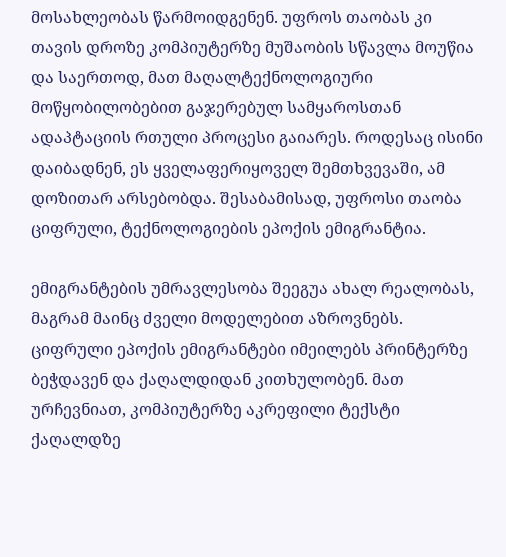მოსახლეობას წარმოიდგენენ. უფროს თაობას კი თავის დროზე კომპიუტერზე მუშაობის სწავლა მოუწია და საერთოდ, მათ მაღალტექნოლოგიური მოწყობილობებით გაჯერებულ სამყაროსთან ადაპტაციის რთული პროცესი გაიარეს. როდესაც ისინი დაიბადნენ, ეს ყველაფერიყოველ შემთხვევაში, ამ დოზითარ არსებობდა. შესაბამისად, უფროსი თაობა ციფრული, ტექნოლოგიების ეპოქის ემიგრანტია.

ემიგრანტების უმრავლესობა შეეგუა ახალ რეალობას, მაგრამ მაინც ძველი მოდელებით აზროვნებს. ციფრული ეპოქის ემიგრანტები იმეილებს პრინტერზე ბეჭდავენ და ქაღალდიდან კითხულობენ. მათ ურჩევნიათ, კომპიუტერზე აკრეფილი ტექსტი ქაღალდზე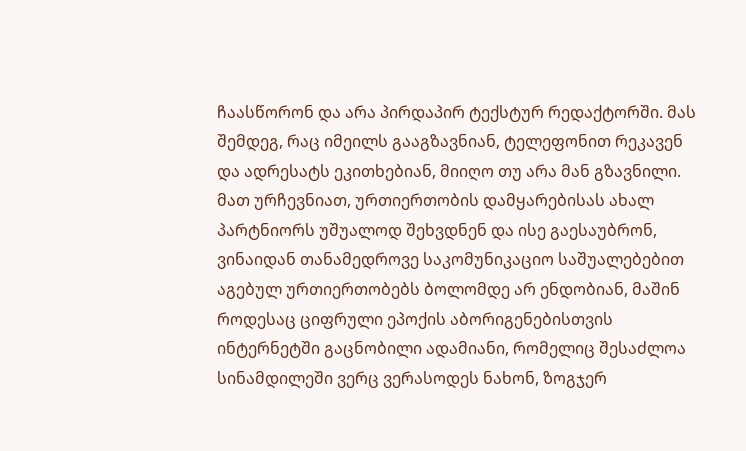ჩაასწორონ და არა პირდაპირ ტექსტურ რედაქტორში. მას შემდეგ, რაც იმეილს გააგზავნიან, ტელეფონით რეკავენ და ადრესატს ეკითხებიან, მიიღო თუ არა მან გზავნილი. მათ ურჩევნიათ, ურთიერთობის დამყარებისას ახალ პარტნიორს უშუალოდ შეხვდნენ და ისე გაესაუბრონ, ვინაიდან თანამედროვე საკომუნიკაციო საშუალებებით აგებულ ურთიერთობებს ბოლომდე არ ენდობიან, მაშინ როდესაც ციფრული ეპოქის აბორიგენებისთვის ინტერნეტში გაცნობილი ადამიანი, რომელიც შესაძლოა სინამდილეში ვერც ვერასოდეს ნახონ, ზოგჯერ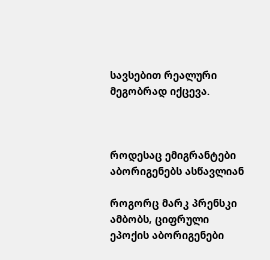სავსებით რეალური მეგობრად იქცევა.



როდესაც ემიგრანტები აბორიგენებს ასწავლიან

როგორც მარკ პრენსკი ამბობს, ციფრული ეპოქის აბორიგენები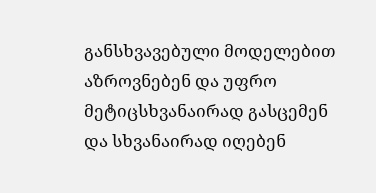განსხვავებული მოდელებით აზროვნებენ და უფრო მეტიცსხვანაირად გასცემენ და სხვანაირად იღებენ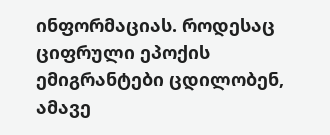ინფორმაციას. როდესაც ციფრული ეპოქის ემიგრანტები ცდილობენ, ამავე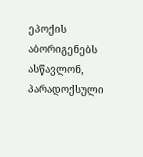ეპოქის აბორიგენებს ასწავლონ, პარადოქსული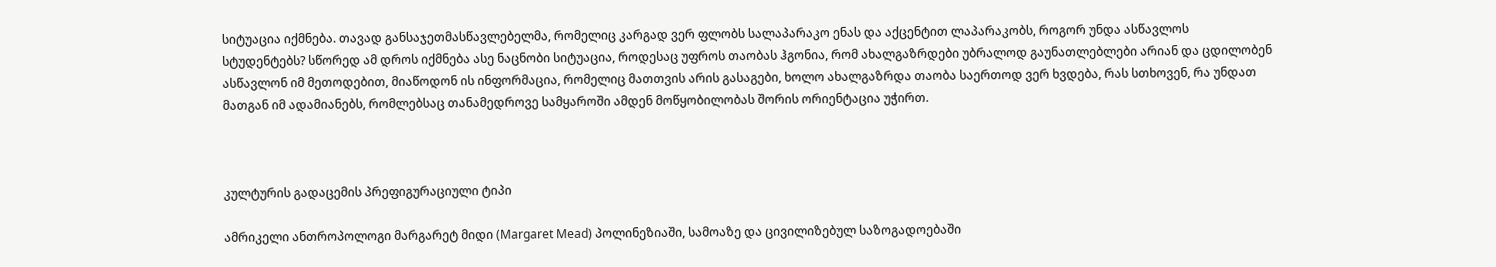სიტუაცია იქმნება. თავად განსაჯეთმასწავლებელმა, რომელიც კარგად ვერ ფლობს სალაპარაკო ენას და აქცენტით ლაპარაკობს, როგორ უნდა ასწავლოს სტუდენტებს? სწორედ ამ დროს იქმნება ასე ნაცნობი სიტუაცია, როდესაც უფროს თაობას ჰგონია, რომ ახალგაზრდები უბრალოდ გაუნათლებლები არიან და ცდილობენ ასწავლონ იმ მეთოდებით, მიაწოდონ ის ინფორმაცია, რომელიც მათთვის არის გასაგები, ხოლო ახალგაზრდა თაობა საერთოდ ვერ ხვდება, რას სთხოვენ, რა უნდათ მათგან იმ ადამიანებს, რომლებსაც თანამედროვე სამყაროში ამდენ მოწყობილობას შორის ორიენტაცია უჭირთ.



კულტურის გადაცემის პრეფიგურაციული ტიპი

ამრიკელი ანთროპოლოგი მარგარეტ მიდი (Margaret Mead) პოლინეზიაში, სამოაზე და ცივილიზებულ საზოგადოებაში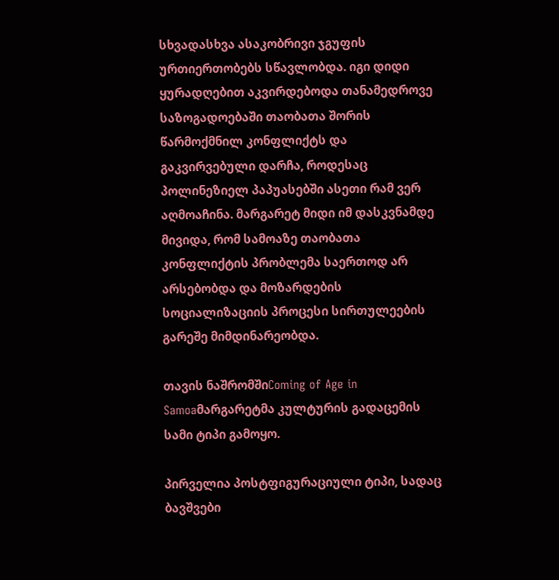სხვადასხვა ასაკობრივი ჯგუფის ურთიერთობებს სწავლობდა. იგი დიდი ყურადღებით აკვირდებოდა თანამედროვე საზოგადოებაში თაობათა შორის წარმოქმნილ კონფლიქტს და გაკვირვებული დარჩა, როდესაც პოლინეზიელ პაპუასებში ასეთი რამ ვერ აღმოაჩინა. მარგარეტ მიდი იმ დასკვნამდე მივიდა, რომ სამოაზე თაობათა კონფლიქტის პრობლემა საერთოდ არ არსებობდა და მოზარდების სოციალიზაციის პროცესი სირთულეების გარეშე მიმდინარეობდა.

თავის ნაშრომშიComing of Age in Samoaმარგარეტმა კულტურის გადაცემის სამი ტიპი გამოყო.

პირველია პოსტფიგურაციული ტიპი, სადაც ბავშვები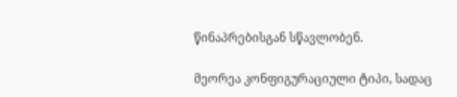წინაპრებისგან სწავლობენ.

მეორეა კონფიგურაციული ტიპი, სადაც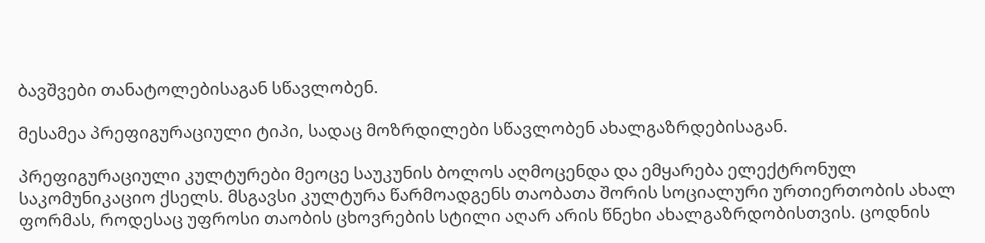ბავშვები თანატოლებისაგან სწავლობენ.

მესამეა პრეფიგურაციული ტიპი, სადაც მოზრდილები სწავლობენ ახალგაზრდებისაგან.

პრეფიგურაციული კულტურები მეოცე საუკუნის ბოლოს აღმოცენდა და ემყარება ელექტრონულ საკომუნიკაციო ქსელს. მსგავსი კულტურა წარმოადგენს თაობათა შორის სოციალური ურთიერთობის ახალ ფორმას, როდესაც უფროსი თაობის ცხოვრების სტილი აღარ არის წნეხი ახალგაზრდობისთვის. ცოდნის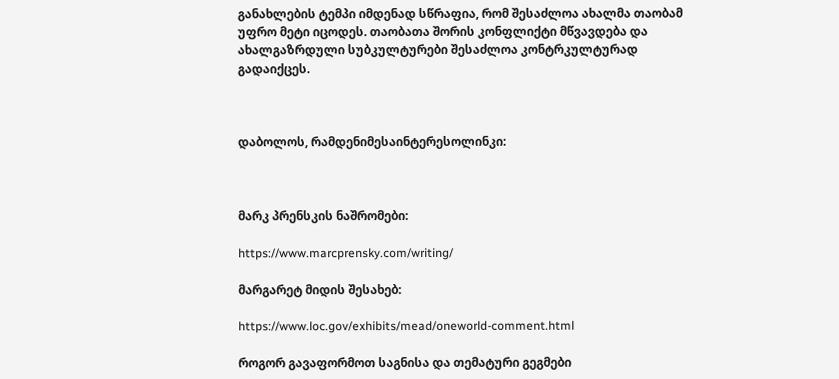განახლების ტემპი იმდენად სწრაფია, რომ შესაძლოა ახალმა თაობამ უფრო მეტი იცოდეს. თაობათა შორის კონფლიქტი მწვავდება და ახალგაზრდული სუბკულტურები შესაძლოა კონტრკულტურად გადაიქცეს.



დაბოლოს, რამდენიმესაინტერესოლინკი:



მარკ პრენსკის ნაშრომები:

https://www.marcprensky.com/writing/

მარგარეტ მიდის შესახებ:

https://www.loc.gov/exhibits/mead/oneworld-comment.html

როგორ გავაფორმოთ საგნისა და თემატური გეგმები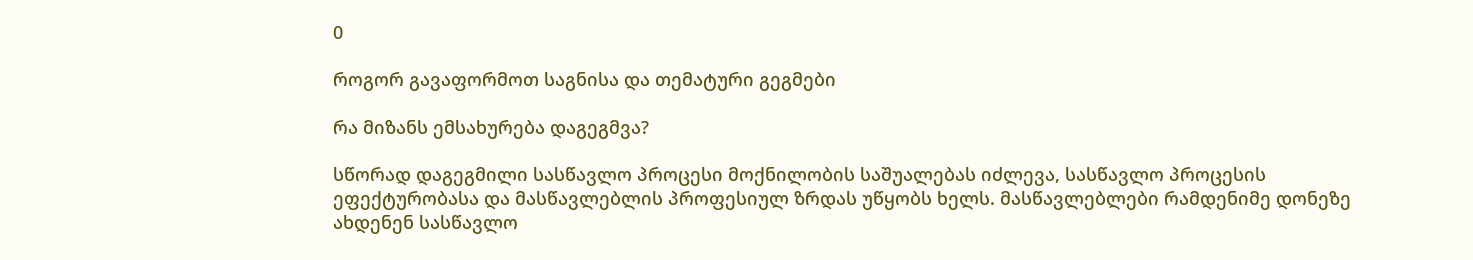0

როგორ გავაფორმოთ საგნისა და თემატური გეგმები

რა მიზანს ემსახურება დაგეგმვა?

სწორად დაგეგმილი სასწავლო პროცესი მოქნილობის საშუალებას იძლევა, სასწავლო პროცესის ეფექტურობასა და მასწავლებლის პროფესიულ ზრდას უწყობს ხელს. მასწავლებლები რამდენიმე დონეზე ახდენენ სასწავლო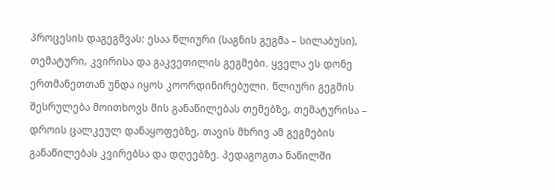პროცესის დაგეგმვას: ესაა წლიური (საგნის გეგმა – სილაბუსი), თემატური, კვირისა და გაკვეთილის გეგმები. ყველა ეს დონე ერთმანეთთან უნდა იყოს კოორდინირებული. წლიური გეგმის შესრულება მოითხოვს მის განაწილებას თემებზე, თემატურისა – დროის ცალკეულ დანაყოფებზე, თავის მხრივ ამ გეგმების განაწილებას კვირებსა და დღეებზე. პედაგოგთა ნაწილში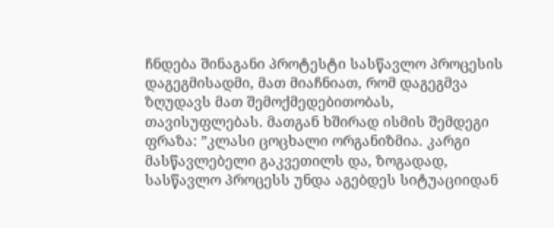ჩნდება შინაგანი პროტესტი სასწავლო პროცესის დაგეგმისადმი, მათ მიაჩნიათ, რომ დაგეგმვა ზღუდავს მათ შემოქმედებითობას, თავისუფლებას. მათგან ხშირად ისმის შემდეგი ფრაზა: ”კლასი ცოცხალი ორგანიზმია. კარგი მასწავლებელი გაკვეთილს და, ზოგადად, სასწავლო პროცესს უნდა აგებდეს სიტუაციიდან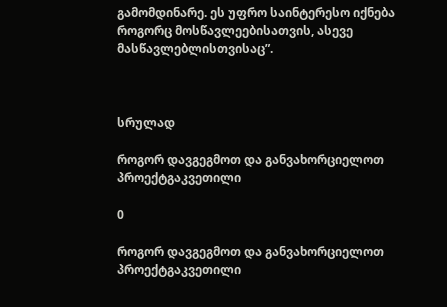გამომდინარე. ეს უფრო საინტერესო იქნება როგორც მოსწავლეებისათვის, ასევე მასწავლებლისთვისაც”.



სრულად

როგორ დავგეგმოთ და განვახორციელოთ პროექტგაკვეთილი

0

როგორ დავგეგმოთ და განვახორციელოთ პროექტგაკვეთილი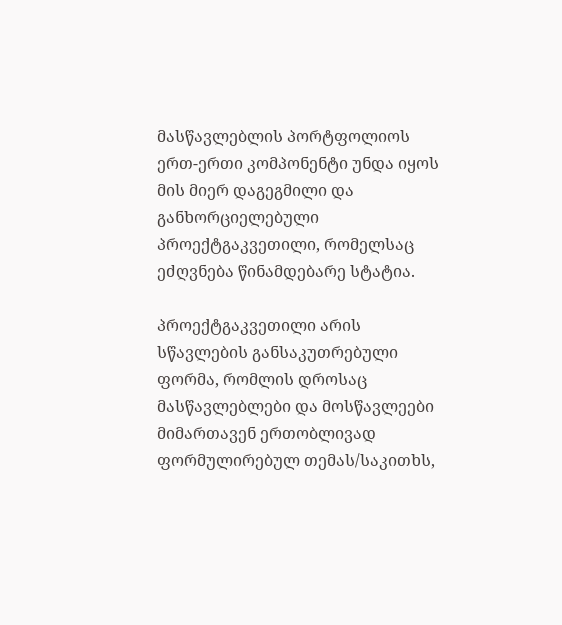მასწავლებლის პორტფოლიოს ერთ-ერთი კომპონენტი უნდა იყოს მის მიერ დაგეგმილი და განხორციელებული პროექტგაკვეთილი, რომელსაც ეძღვნება წინამდებარე სტატია.

პროექტგაკვეთილი არის სწავლების განსაკუთრებული ფორმა, რომლის დროსაც მასწავლებლები და მოსწავლეები მიმართავენ ერთობლივად ფორმულირებულ თემას/საკითხს,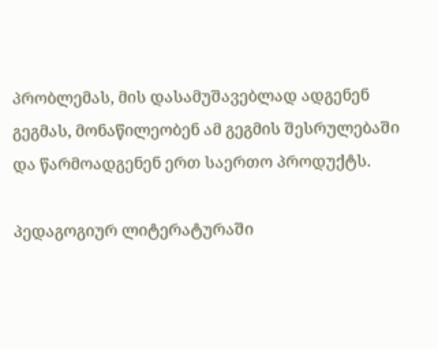პრობლემას, მის დასამუშავებლად ადგენენ გეგმას, მონაწილეობენ ამ გეგმის შესრულებაში და წარმოადგენენ ერთ საერთო პროდუქტს.

პედაგოგიურ ლიტერატურაში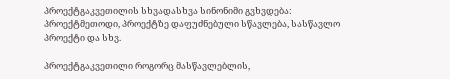პროექტგაკვეთილის სხვადასხვა სინონიმი გვხვდება: პროექტმეთოდი, პროექტზე დაფუძნებული სწავლება, სასწავლო პროექტი და სხვ.

პროექტგაკვეთილი როგორც მასწავლებლის,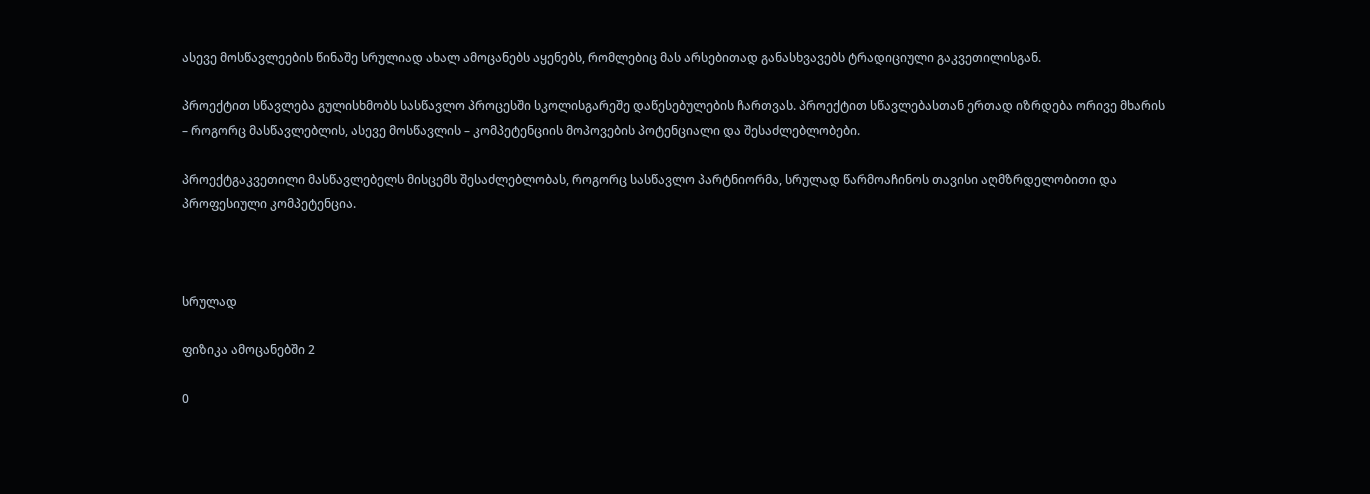ასევე მოსწავლეების წინაშე სრულიად ახალ ამოცანებს აყენებს, რომლებიც მას არსებითად განასხვავებს ტრადიციული გაკვეთილისგან.

პროექტით სწავლება გულისხმობს სასწავლო პროცესში სკოლისგარეშე დაწესებულების ჩართვას. პროექტით სწავლებასთან ერთად იზრდება ორივე მხარის – როგორც მასწავლებლის, ასევე მოსწავლის – კომპეტენციის მოპოვების პოტენციალი და შესაძლებლობები.

პროექტგაკვეთილი მასწავლებელს მისცემს შესაძლებლობას, როგორც სასწავლო პარტნიორმა, სრულად წარმოაჩინოს თავისი აღმზრდელობითი და პროფესიული კომპეტენცია.



სრულად

ფიზიკა ამოცანებში 2

0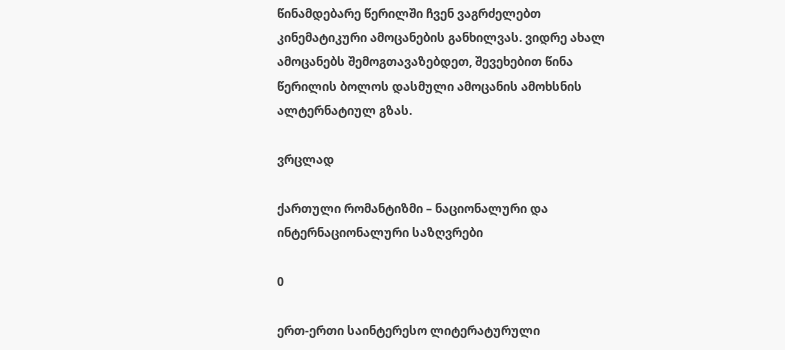წინამდებარე წერილში ჩვენ ვაგრძელებთ კინემატიკური ამოცანების განხილვას. ვიდრე ახალ ამოცანებს შემოგთავაზებდეთ, შევეხებით წინა წერილის ბოლოს დასმული ამოცანის ამოხსნის ალტერნატიულ გზას.

ვრცლად

ქართული რომანტიზმი – ნაციონალური და ინტერნაციონალური საზღვრები

0

ერთ-ერთი საინტერესო ლიტერატურული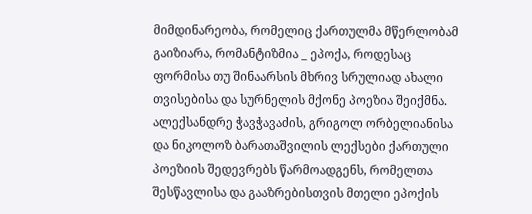მიმდინარეობა, რომელიც ქართულმა მწერლობამ გაიზიარა, რომანტიზმია _ ეპოქა, როდესაც ფორმისა თუ შინაარსის მხრივ სრულიად ახალი თვისებისა და სურნელის მქონე პოეზია შეიქმნა. ალექსანდრე ჭავჭავაძის, გრიგოლ ორბელიანისა და ნიკოლოზ ბარათაშვილის ლექსები ქართული პოეზიის შედევრებს წარმოადგენს, რომელთა შესწავლისა და გააზრებისთვის მთელი ეპოქის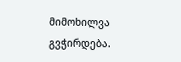მიმოხილვა გვჭირდება.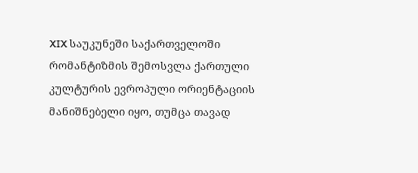XIX საუკუნეში საქართველოში რომანტიზმის შემოსვლა ქართული კულტურის ევროპული ორიენტაციის მანიშნებელი იყო, თუმცა თავად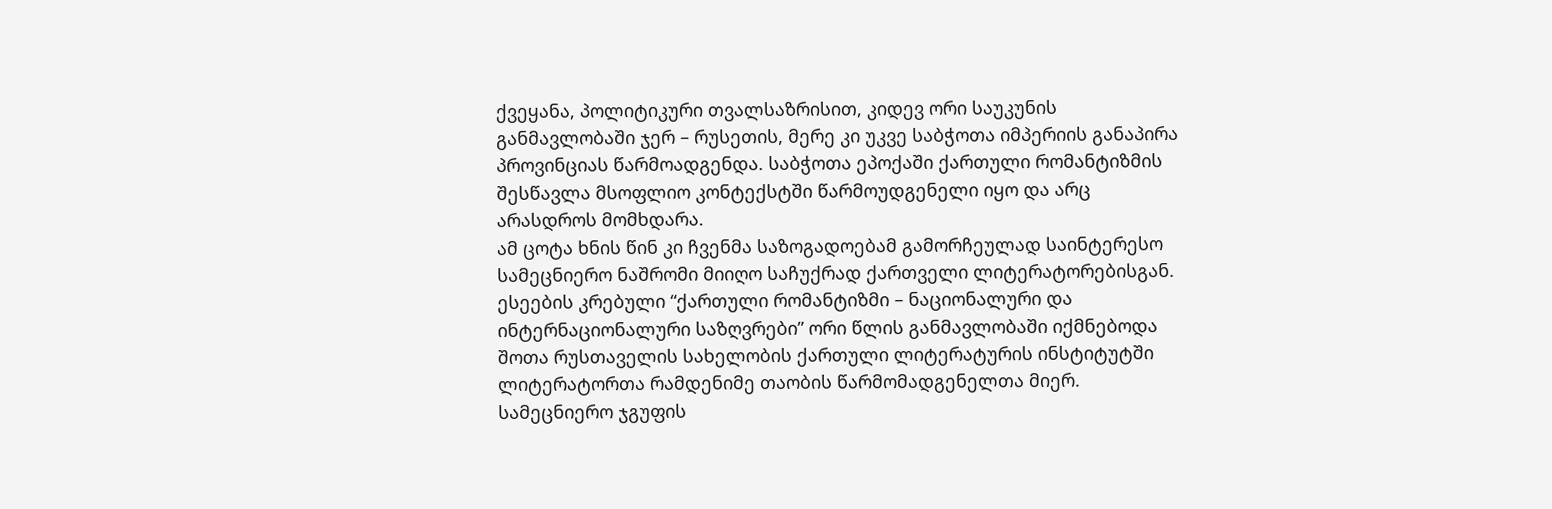ქვეყანა, პოლიტიკური თვალსაზრისით, კიდევ ორი საუკუნის განმავლობაში ჯერ – რუსეთის, მერე კი უკვე საბჭოთა იმპერიის განაპირა პროვინციას წარმოადგენდა. საბჭოთა ეპოქაში ქართული რომანტიზმის შესწავლა მსოფლიო კონტექსტში წარმოუდგენელი იყო და არც არასდროს მომხდარა.
ამ ცოტა ხნის წინ კი ჩვენმა საზოგადოებამ გამორჩეულად საინტერესო სამეცნიერო ნაშრომი მიიღო საჩუქრად ქართველი ლიტერატორებისგან. ესეების კრებული “ქართული რომანტიზმი – ნაციონალური და ინტერნაციონალური საზღვრები” ორი წლის განმავლობაში იქმნებოდა შოთა რუსთაველის სახელობის ქართული ლიტერატურის ინსტიტუტში ლიტერატორთა რამდენიმე თაობის წარმომადგენელთა მიერ.
სამეცნიერო ჯგუფის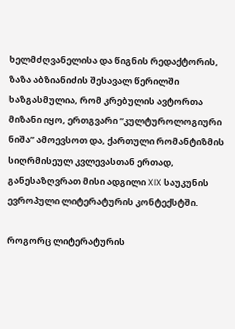ხელმძღვანელისა და წიგნის რედაქტორის, ზაზა აბზიანიძის შესავალ წერილში ხაზგასმულია, რომ კრებულის ავტორთა მიზანი იყო, ერთგვარი “კულტუროლოგიური ნიშა” ამოევსოთ და, ქართული რომანტიზმის სიღრმისეულ კვლევასთან ერთად, განესაზღვრათ მისი ადგილი XIX საუკუნის ევროპული ლიტერატურის კონტექსტში.

როგორც ლიტერატურის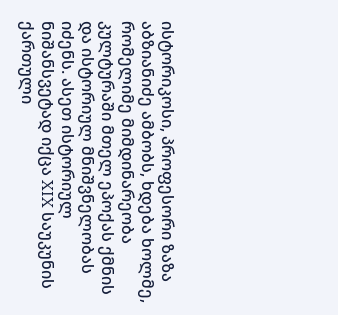ისტორიკოსი, პროფესორი ზაზა აბზიანიძე ამბობს, ხდება ხოლმე, რომელიმე მიმდინარეობა კულტურაში მთელ ეპოქას ქმნის და ისტორიულ მნიშვნელობას იძენს. ასეთ ისტორიულ ნიშანსვეტად იქცა XIX საუკუნის ქართული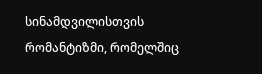სინამდვილისთვის რომანტიზმი, რომელშიც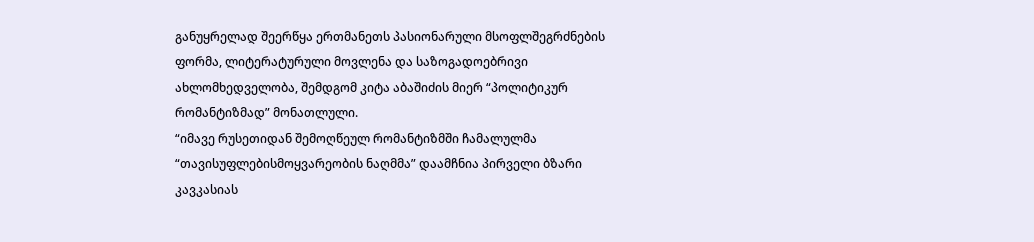განუყრელად შეერწყა ერთმანეთს პასიონარული მსოფლშეგრძნების ფორმა, ლიტერატურული მოვლენა და საზოგადოებრივი ახლომხედველობა, შემდგომ კიტა აბაშიძის მიერ “პოლიტიკურ რომანტიზმად” მონათლული.
“იმავე რუსეთიდან შემოღწეულ რომანტიზმში ჩამალულმა “თავისუფლებისმოყვარეობის ნაღმმა” დაამჩნია პირველი ბზარი კავკასიას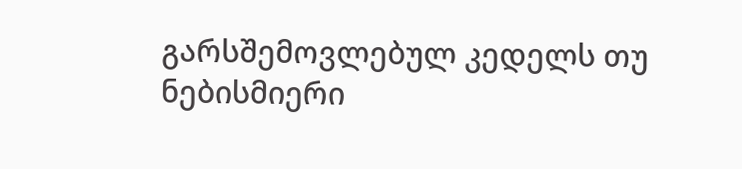გარსშემოვლებულ კედელს თუ ნებისმიერი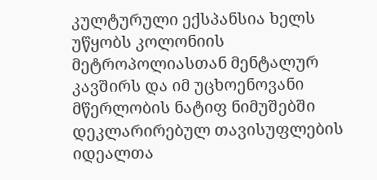კულტურული ექსპანსია ხელს უწყობს კოლონიის მეტროპოლიასთან მენტალურ კავშირს და იმ უცხოენოვანი მწერლობის ნატიფ ნიმუშებში დეკლარირებულ თავისუფლების იდეალთა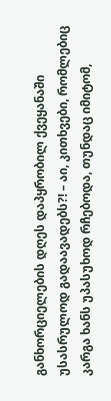განხორციელების დღეს დაპყრობილ ქვეყანაში უსასრულოდ გადაავადებს?! – აი, კითხვები, რომლებიც კარგა ხანს უპასუხოდ რჩებოდა, თუნდაც იმიტომ,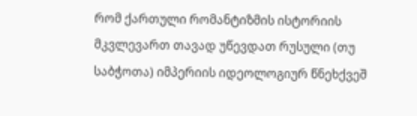რომ ქართული რომანტიზმის ისტორიის მკვლევართ თავად უწევდათ რუსული (თუ საბჭოთა) იმპერიის იდეოლოგიურ წნეხქვეშ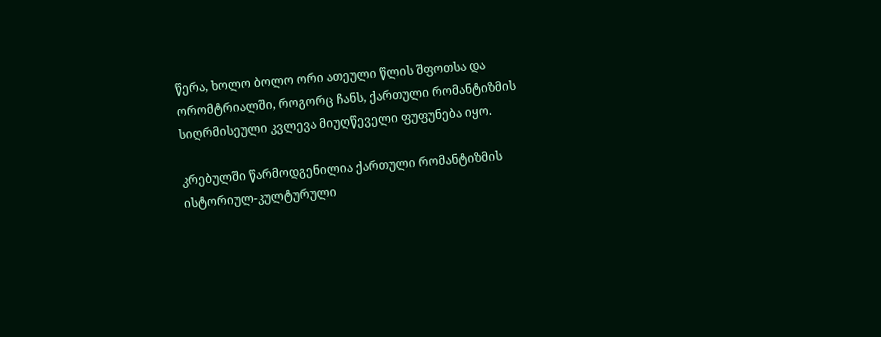წერა, ხოლო ბოლო ორი ათეული წლის შფოთსა და ორომტრიალში, როგორც ჩანს, ქართული რომანტიზმის სიღრმისეული კვლევა მიუღწეველი ფუფუნება იყო.

კრებულში წარმოდგენილია ქართული რომანტიზმის ისტორიულ-კულტურული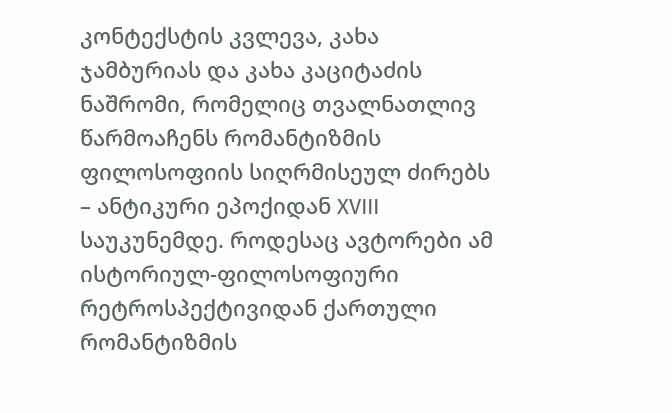კონტექსტის კვლევა, კახა ჯამბურიას და კახა კაციტაძის ნაშრომი, რომელიც თვალნათლივ წარმოაჩენს რომანტიზმის ფილოსოფიის სიღრმისეულ ძირებს – ანტიკური ეპოქიდან XVIII საუკუნემდე. როდესაც ავტორები ამ ისტორიულ-ფილოსოფიური რეტროსპექტივიდან ქართული რომანტიზმის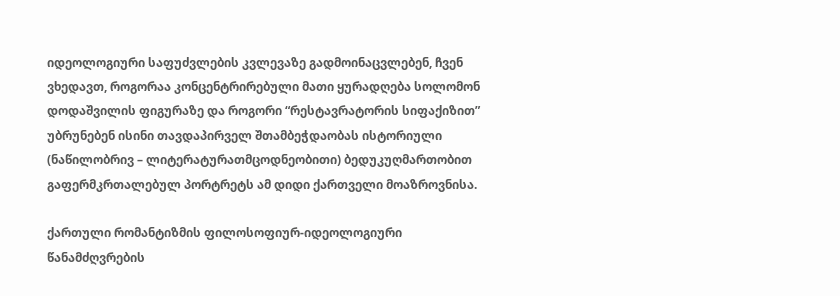იდეოლოგიური საფუძვლების კვლევაზე გადმოინაცვლებენ, ჩვენ ვხედავთ, როგორაა კონცენტრირებული მათი ყურადღება სოლომონ დოდაშვილის ფიგურაზე და როგორი “რესტავრატორის სიფაქიზით” უბრუნებენ ისინი თავდაპირველ შთამბეჭდაობას ისტორიული (ნაწილობრივ – ლიტერატურათმცოდნეობითი) ბედუკუღმართობით გაფერმკრთალებულ პორტრეტს ამ დიდი ქართველი მოაზროვნისა.

ქართული რომანტიზმის ფილოსოფიურ-იდეოლოგიური წანამძღვრების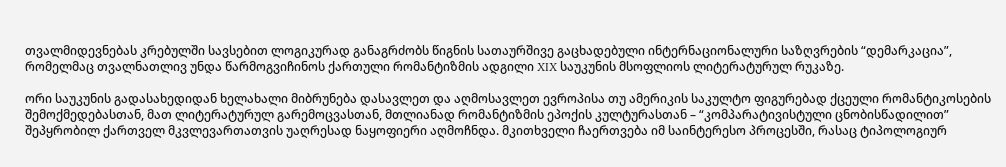თვალმიდევნებას კრებულში სავსებით ლოგიკურად განაგრძობს წიგნის სათაურშივე გაცხადებული ინტერნაციონალური საზღვრების “დემარკაცია”, რომელმაც თვალნათლივ უნდა წარმოგვიჩინოს ქართული რომანტიზმის ადგილი XIX საუკუნის მსოფლიოს ლიტერატურულ რუკაზე.

ორი საუკუნის გადასახედიდან ხელახალი მიბრუნება დასავლეთ და აღმოსავლეთ ევროპისა თუ ამერიკის საკულტო ფიგურებად ქცეული რომანტიკოსების შემოქმედებასთან, მათ ლიტერატურულ გარემოცვასთან, მთლიანად რომანტიზმის ეპოქის კულტურასთან – “კომპარატივისტული ცნობისწადილით” შეპყრობილ ქართველ მკვლევართათვის უაღრესად ნაყოფიერი აღმოჩნდა. მკითხველი ჩაერთვება იმ საინტერესო პროცესში, რასაც ტიპოლოგიურ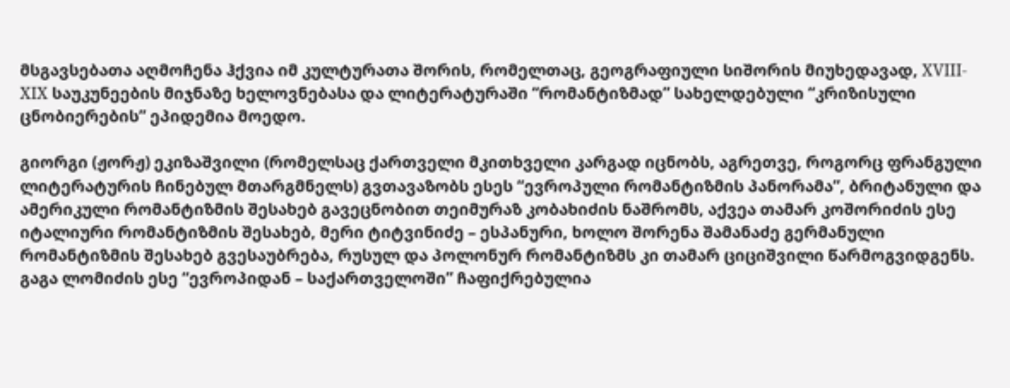მსგავსებათა აღმოჩენა ჰქვია იმ კულტურათა შორის, რომელთაც, გეოგრაფიული სიშორის მიუხედავად, XVIII-XIX საუკუნეების მიჯნაზე ხელოვნებასა და ლიტერატურაში “რომანტიზმად” სახელდებული “კრიზისული ცნობიერების” ეპიდემია მოედო.

გიორგი (ჟორჟ) ეკიზაშვილი (რომელსაც ქართველი მკითხველი კარგად იცნობს, აგრეთვე, როგორც ფრანგული ლიტერატურის ჩინებულ მთარგმნელს) გვთავაზობს ესეს “ევროპული რომანტიზმის პანორამა”, ბრიტანული და ამერიკული რომანტიზმის შესახებ გავეცნობით თეიმურაზ კობახიძის ნაშრომს, აქვეა თამარ კოშორიძის ესე იტალიური რომანტიზმის შესახებ, მერი ტიტვინიძე – ესპანური, ხოლო შორენა შამანაძე გერმანული რომანტიზმის შესახებ გვესაუბრება, რუსულ და პოლონურ რომანტიზმს კი თამარ ციციშვილი წარმოგვიდგენს.
გაგა ლომიძის ესე “ევროპიდან – საქართველოში” ჩაფიქრებულია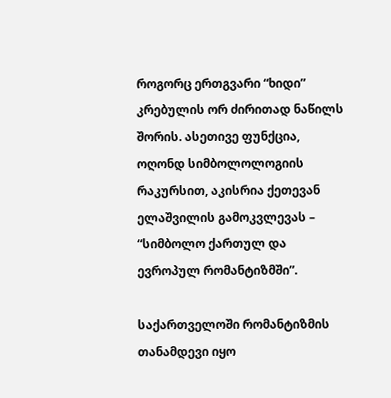როგორც ერთგვარი “ხიდი” კრებულის ორ ძირითად ნაწილს შორის. ასეთივე ფუნქცია, ოღონდ სიმბოლოლოგიის რაკურსით, აკისრია ქეთევან ელაშვილის გამოკვლევას – “სიმბოლო ქართულ და ევროპულ რომანტიზმში”.

საქართველოში რომანტიზმის თანამდევი იყო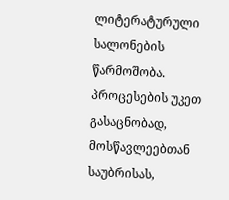ლიტერატურული სალონების წარმოშობა. პროცესების უკეთ გასაცნობად, მოსწავლეებთან საუბრისას,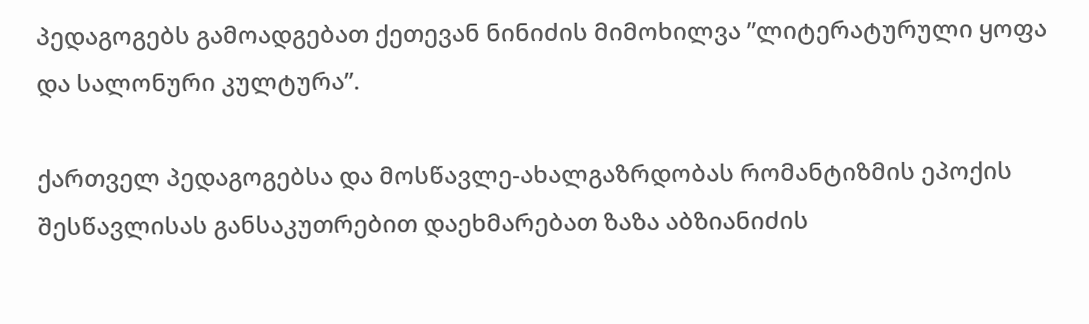პედაგოგებს გამოადგებათ ქეთევან ნინიძის მიმოხილვა ”ლიტერატურული ყოფა და სალონური კულტურა”.

ქართველ პედაგოგებსა და მოსწავლე-ახალგაზრდობას რომანტიზმის ეპოქის შესწავლისას განსაკუთრებით დაეხმარებათ ზაზა აბზიანიძის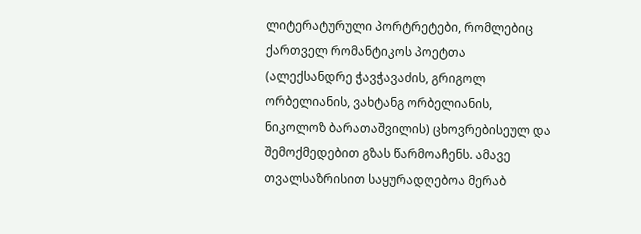ლიტერატურული პორტრეტები, რომლებიც ქართველ რომანტიკოს პოეტთა (ალექსანდრე ჭავჭავაძის, გრიგოლ ორბელიანის, ვახტანგ ორბელიანის, ნიკოლოზ ბარათაშვილის) ცხოვრებისეულ და შემოქმედებით გზას წარმოაჩენს. ამავე თვალსაზრისით საყურადღებოა მერაბ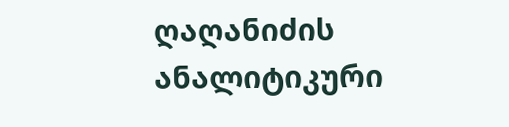ღაღანიძის ანალიტიკური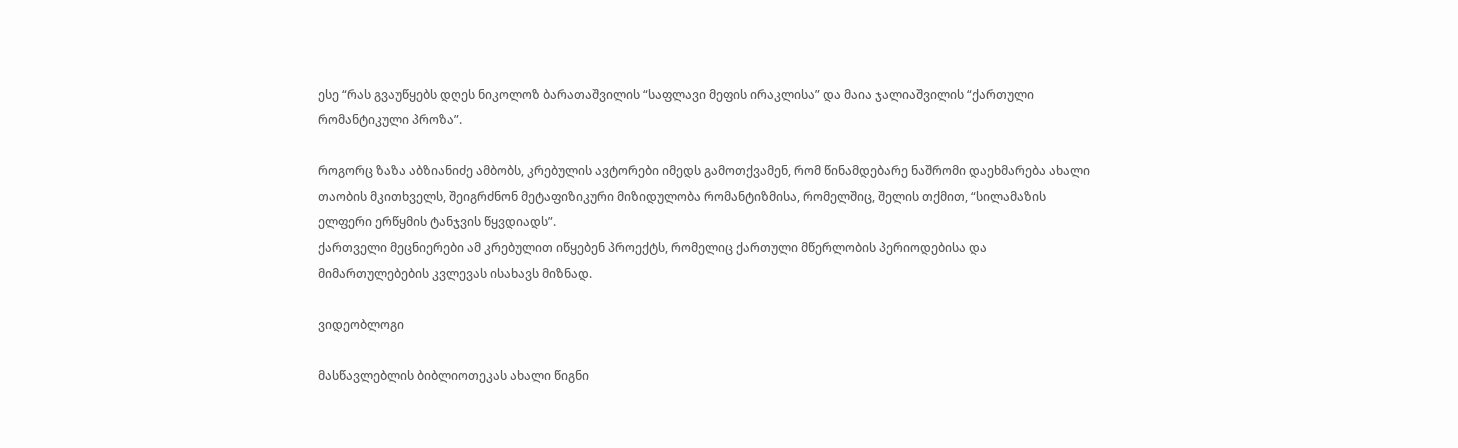ესე “რას გვაუწყებს დღეს ნიკოლოზ ბარათაშვილის “საფლავი მეფის ირაკლისა” და მაია ჯალიაშვილის “ქართული რომანტიკული პროზა”.

როგორც ზაზა აბზიანიძე ამბობს, კრებულის ავტორები იმედს გამოთქვამენ, რომ წინამდებარე ნაშრომი დაეხმარება ახალი თაობის მკითხველს, შეიგრძნონ მეტაფიზიკური მიზიდულობა რომანტიზმისა, რომელშიც, შელის თქმით, “სილამაზის ელფერი ერწყმის ტანჯვის წყვდიადს”.
ქართველი მეცნიერები ამ კრებულით იწყებენ პროექტს, რომელიც ქართული მწერლობის პერიოდებისა და მიმართულებების კვლევას ისახავს მიზნად.

ვიდეობლოგი

მასწავლებლის ბიბლიოთეკას ახალი წიგნი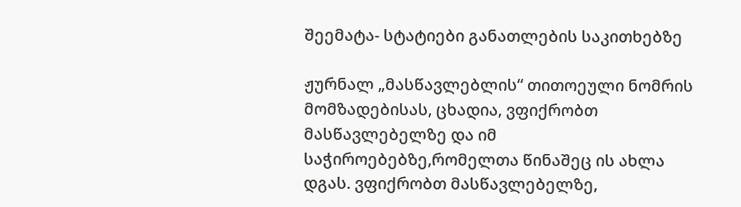შეემატა- სტატიები განათლების საკითხებზე

ჟურნალ „მასწავლებლის“ თითოეული ნომრის მომზადებისას, ცხადია, ვფიქრობთ მასწავლებელზე და იმ საჭიროებებზე,რომელთა წინაშეც ის ახლა დგას. ვფიქრობთ მასწავლებელზე,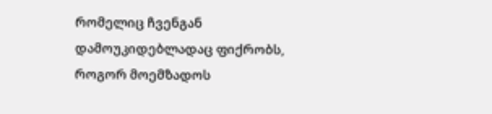რომელიც ჩვენგან დამოუკიდებლადაც ფიქრობს, როგორ მოემზადოს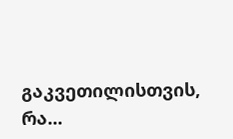გაკვეთილისთვის, რა...